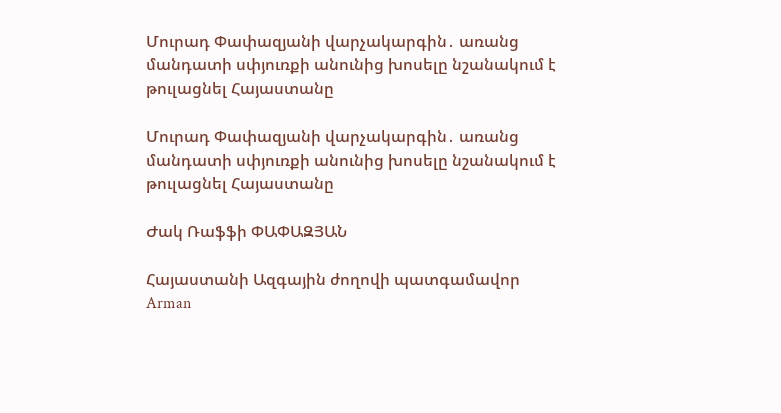Մուրադ Փափազյանի վարչակարգին․ առանց մանդատի սփյուռքի անունից խոսելը նշանակում է թուլացնել Հայաստանը

Մուրադ Փափազյանի վարչակարգին․ առանց մանդատի սփյուռքի անունից խոսելը նշանակում է թուլացնել Հայաստանը

Ժակ Ռաֆֆի ՓԱՓԱԶՅԱՆ

Հայաստանի Ազգային ժողովի պատգամավոր Arman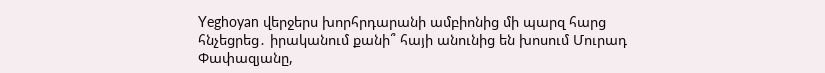Yeghoyan վերջերս խորհրդարանի ամբիոնից մի պարզ հարց հնչեցրեց․ իրականում քանի՞ հայի անունից են խոսում Մուրադ Փափազյանը,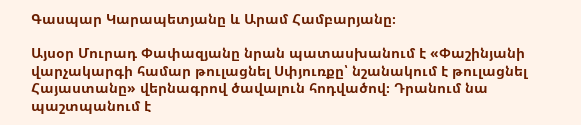Գասպար Կարապետյանը և Արամ Համբարյանը։

Այսօր Մուրադ Փափազյանը նրան պատասխանում է «Փաշինյանի վարչակարգի համար թուլացնել Սփյուռքը՝ նշանակում է թուլացնել Հայաստանը» վերնագրով ծավալուն հոդվածով։ Դրանում նա պաշտպանում է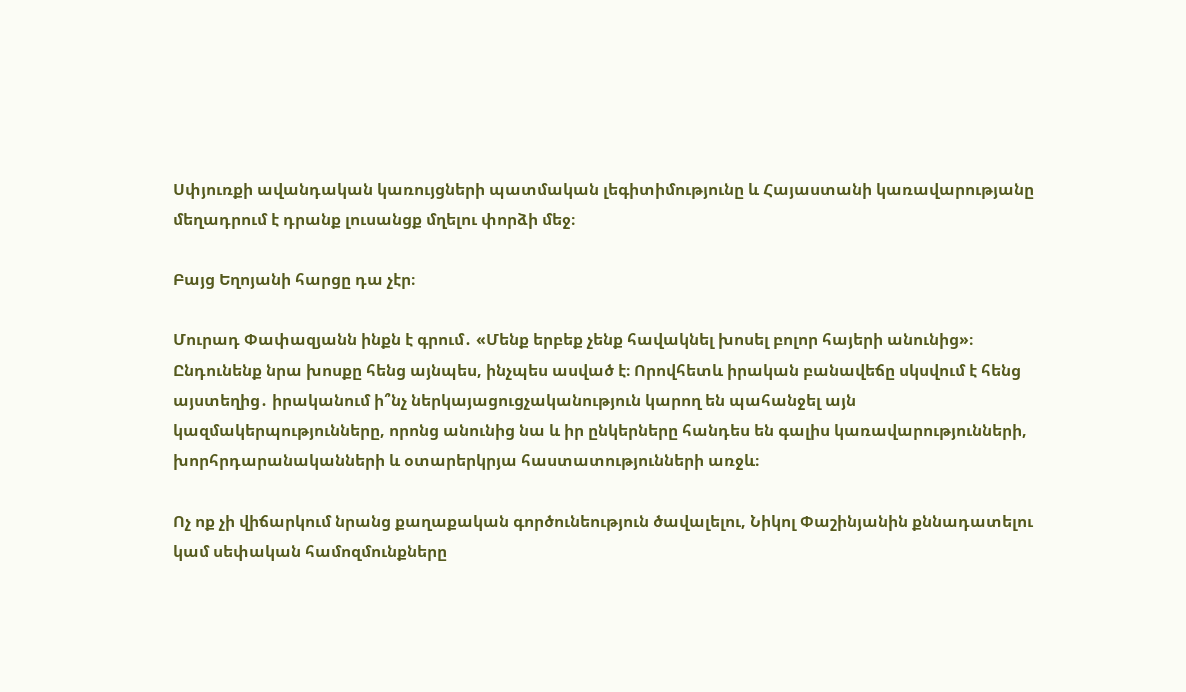Սփյուռքի ավանդական կառույցների պատմական լեգիտիմությունը և Հայաստանի կառավարությանը մեղադրում է դրանք լուսանցք մղելու փորձի մեջ։

Բայց Եղոյանի հարցը դա չէր։

Մուրադ Փափազյանն ինքն է գրում․ «Մենք երբեք չենք հավակնել խոսել բոլոր հայերի անունից»։ Ընդունենք նրա խոսքը հենց այնպես, ինչպես ասված է։ Որովհետև իրական բանավեճը սկսվում է հենց այստեղից․ իրականում ի՞նչ ներկայացուցչականություն կարող են պահանջել այն կազմակերպությունները, որոնց անունից նա և իր ընկերները հանդես են գալիս կառավարությունների, խորհրդարանականների և օտարերկրյա հաստատությունների առջև։

Ոչ ոք չի վիճարկում նրանց քաղաքական գործունեություն ծավալելու, Նիկոլ Փաշինյանին քննադատելու կամ սեփական համոզմունքները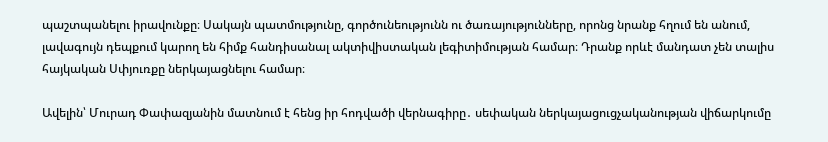պաշտպանելու իրավունքը։ Սակայն պատմությունը, գործունեությունն ու ծառայությունները, որոնց նրանք հղում են անում, լավագույն դեպքում կարող են հիմք հանդիսանալ ակտիվիստական լեգիտիմության համար։ Դրանք որևէ մանդատ չեն տալիս հայկական Սփյուռքը ներկայացնելու համար։

Ավելին՝ Մուրադ Փափազյանին մատնում է հենց իր հոդվածի վերնագիրը․ սեփական ներկայացուցչականության վիճարկումը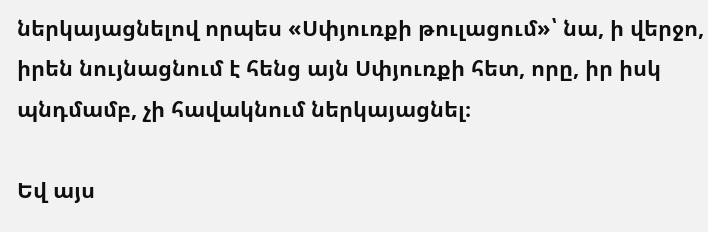ներկայացնելով որպես «Սփյուռքի թուլացում»՝ նա, ի վերջո, իրեն նույնացնում է հենց այն Սփյուռքի հետ, որը, իր իսկ պնդմամբ, չի հավակնում ներկայացնել։

Եվ այս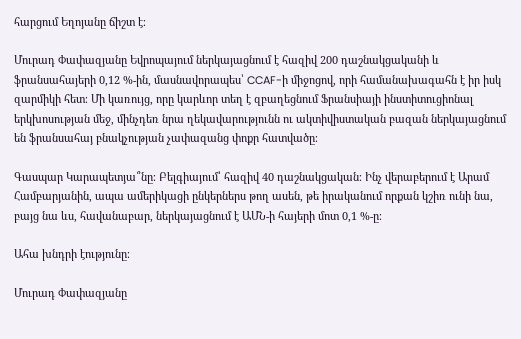հարցում Եղոյանը ճիշտ է։

Մուրադ Փափազյանը Եվրոպայում ներկայացնում է հազիվ 200 դաշնակցականի և ֆրանսահայերի 0,12 %-ին, մասնավորապես՝ CCAF-ի միջոցով, որի համանախագահն է իր իսկ զարմիկի հետ։ Մի կառույց, որը կարևոր տեղ է զբաղեցնում Ֆրանսիայի ինստիտուցիոնալ երկխոսության մեջ, մինչդեռ նրա ղեկավարությունն ու ակտիվիստական բազան ներկայացնում են ֆրանսահայ բնակչության չափազանց փոքր հատվածը։

Գասպար Կարապետյա՞նը։ Բելգիայում՝ հազիվ 40 դաշնակցական։ Ինչ վերաբերում է Արամ Համբարյանին, ապա ամերիկացի ընկերներս թող ասեն, թե իրականում որքան կշիռ ունի նա, բայց նա ևս, հավանաբար, ներկայացնում է ԱՄՆ-ի հայերի մոտ 0,1 %-ը։

Ահա խնդրի էությունը։

Մուրադ Փափազյանը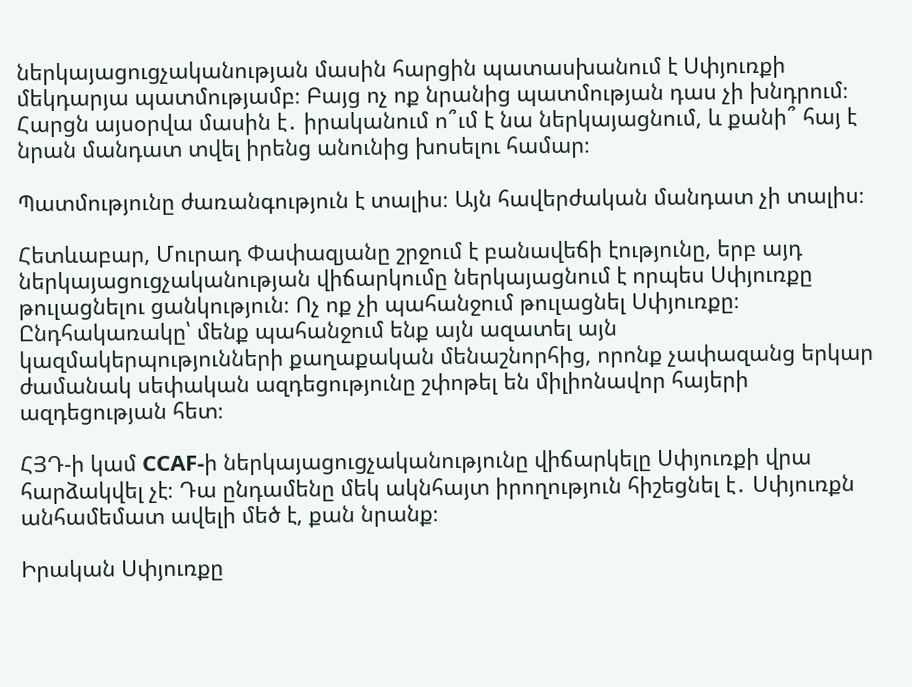ներկայացուցչականության մասին հարցին պատասխանում է Սփյուռքի մեկդարյա պատմությամբ։ Բայց ոչ ոք նրանից պատմության դաս չի խնդրում։ Հարցն այսօրվա մասին է․ իրականում ո՞ւմ է նա ներկայացնում, և քանի՞ հայ է նրան մանդատ տվել իրենց անունից խոսելու համար։

Պատմությունը ժառանգություն է տալիս։ Այն հավերժական մանդատ չի տալիս։

Հետևաբար, Մուրադ Փափազյանը շրջում է բանավեճի էությունը, երբ այդ ներկայացուցչականության վիճարկումը ներկայացնում է որպես Սփյուռքը թուլացնելու ցանկություն։ Ոչ ոք չի պահանջում թուլացնել Սփյուռքը։ Ընդհակառակը՝ մենք պահանջում ենք այն ազատել այն կազմակերպությունների քաղաքական մենաշնորհից, որոնք չափազանց երկար ժամանակ սեփական ազդեցությունը շփոթել են միլիոնավոր հայերի ազդեցության հետ։

ՀՅԴ-ի կամ CCAF-ի ներկայացուցչականությունը վիճարկելը Սփյուռքի վրա հարձակվել չէ։ Դա ընդամենը մեկ ակնհայտ իրողություն հիշեցնել է․ Սփյուռքն անհամեմատ ավելի մեծ է, քան նրանք։

Իրական Սփյուռքը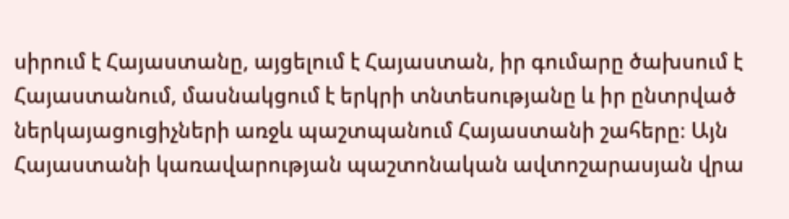սիրում է Հայաստանը, այցելում է Հայաստան, իր գումարը ծախսում է Հայաստանում, մասնակցում է երկրի տնտեսությանը և իր ընտրված ներկայացուցիչների առջև պաշտպանում Հայաստանի շահերը։ Այն Հայաստանի կառավարության պաշտոնական ավտոշարասյան վրա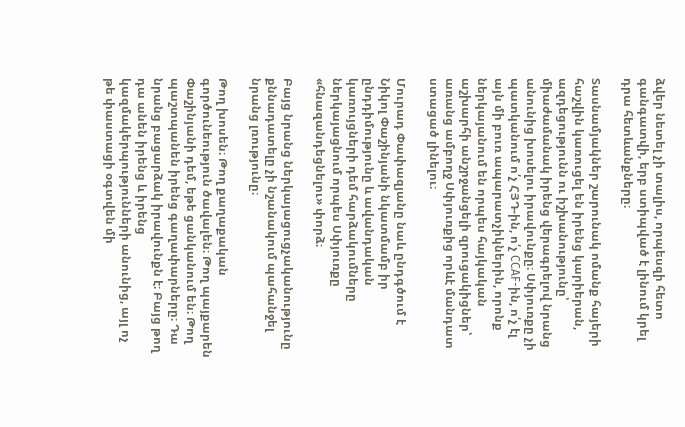ձվեր նետել չի տալիս, որպեսզի հետո գանգատվի, երբ ստիպված է լինում կրել դրա հետևանքները։

Տասնամյակներ շարունակ ոմանք հայերի հաշվին կառուցել են իրենց կարիերան, ազդեցությունն ու իշխանությունը՝ միաժամանակ իրենց վերագրելով նրանց անունից խոսելու իրավունքը։ Սփյուռքը չի պատկանում ո՛չ ՀՅԴ-ին, ո՛չ CCAF-ին, ո՛չ էլ այն մի բուռ ապարատչիկներին, որոնք ներկայանում են որպես հայկական աշխարհի անշրջանցելի զրուցակիցներ՝ առանց ամբողջ Սփյուռքից որևէ մանդատ ստացած լինելու։

Մուրադ Փափազյանը նաև ընդգծում է Նիկոլ Փաշինյանի նկատմամբ իր ընդդիմությունը և ավանդական կառույցների դեմ հարձակումները ներկայացնում որպես Սփյուռքը «հնազանդեցնելու» փորձ։

Բայց նրանց ներկայացուցչականությունը քննադատելը չի նշանակում պահանջել նրանց լռությունը։

Թող խոսեն։ Թող քաղաքական գործունեություն ծավալեն։ Թող պայքարեն Փաշինյանի դեմ, եթե ցանկանում են։ Թող պաշտպանեն իրենց գաղափարները։ Դա նրանց բացարձակ իրավունքն է։ Բայց թող դա անեն իրենց և իրենց կազմակերպությունների անունից, այլ ոչ թե փաստացի օգտվեն մի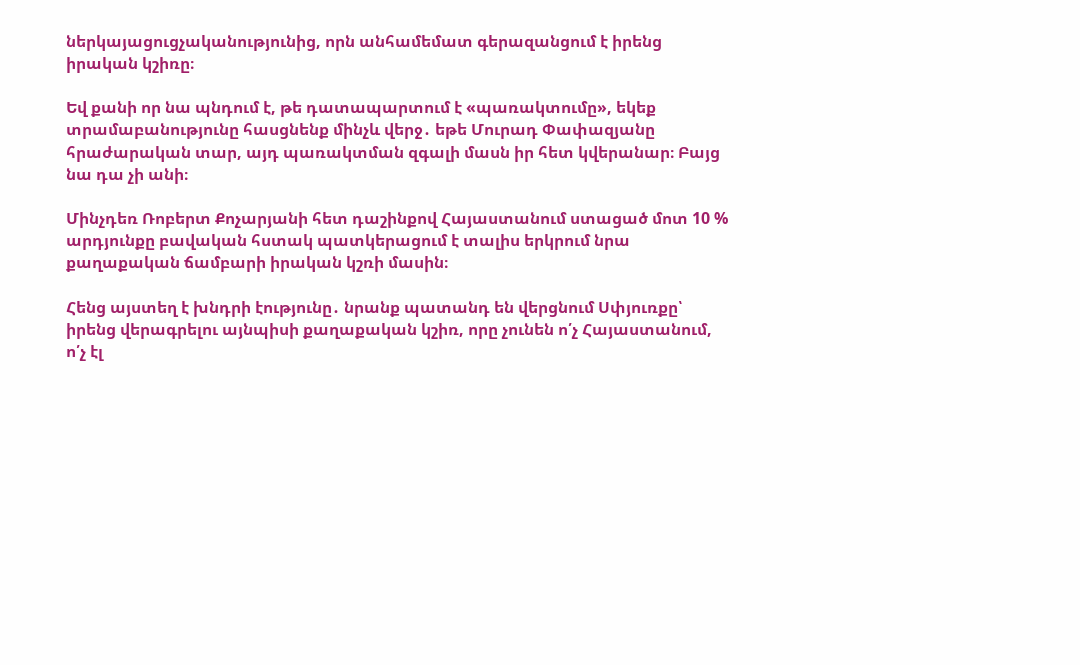ներկայացուցչականությունից, որն անհամեմատ գերազանցում է իրենց իրական կշիռը։

Եվ քանի որ նա պնդում է, թե դատապարտում է «պառակտումը», եկեք տրամաբանությունը հասցնենք մինչև վերջ․ եթե Մուրադ Փափազյանը հրաժարական տար, այդ պառակտման զգալի մասն իր հետ կվերանար։ Բայց նա դա չի անի։

Մինչդեռ Ռոբերտ Քոչարյանի հետ դաշինքով Հայաստանում ստացած մոտ 10 % արդյունքը բավական հստակ պատկերացում է տալիս երկրում նրա քաղաքական ճամբարի իրական կշռի մասին։

Հենց այստեղ է խնդրի էությունը․ նրանք պատանդ են վերցնում Սփյուռքը՝ իրենց վերագրելու այնպիսի քաղաքական կշիռ, որը չունեն ո՛չ Հայաստանում, ո՛չ էլ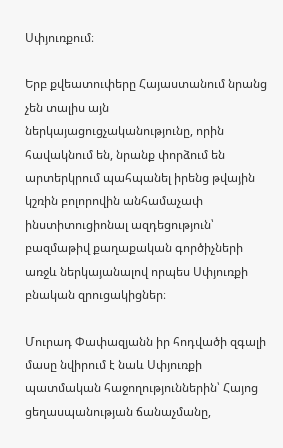Սփյուռքում։

Երբ քվեատուփերը Հայաստանում նրանց չեն տալիս այն ներկայացուցչականությունը, որին հավակնում են, նրանք փորձում են արտերկրում պահպանել իրենց թվային կշռին բոլորովին անհամաչափ ինստիտուցիոնալ ազդեցություն՝ բազմաթիվ քաղաքական գործիչների առջև ներկայանալով որպես Սփյուռքի բնական զրուցակիցներ։

Մուրադ Փափազյանն իր հոդվածի զգալի մասը նվիրում է նաև Սփյուռքի պատմական հաջողություններին՝ Հայոց ցեղասպանության ճանաչմանը,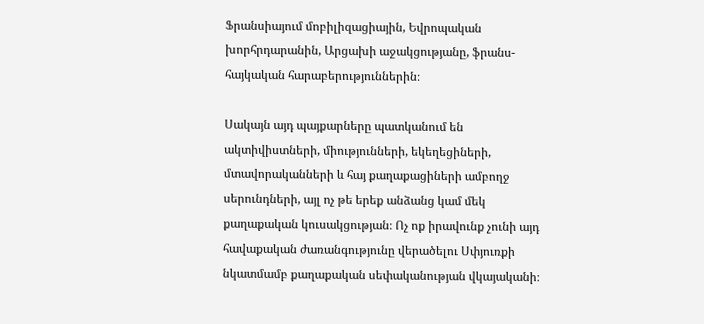Ֆրանսիայում մոբիլիզացիային, Եվրոպական խորհրդարանին, Արցախի աջակցությանը, ֆրանս-հայկական հարաբերություններին։

Սակայն այդ պայքարները պատկանում են ակտիվիստների, միությունների, եկեղեցիների, մտավորականների և հայ քաղաքացիների ամբողջ սերունդների, այլ ոչ թե երեք անձանց կամ մեկ քաղաքական կուսակցության։ Ոչ ոք իրավունք չունի այդ հավաքական ժառանգությունը վերածելու Սփյուռքի նկատմամբ քաղաքական սեփականության վկայականի։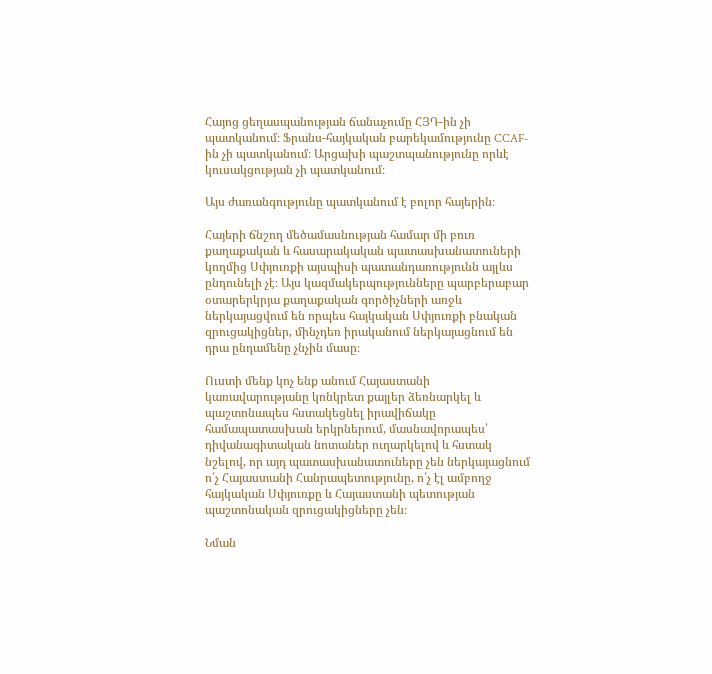Հայոց ցեղասպանության ճանաչումը ՀՅԴ-ին չի պատկանում։ Ֆրանս-հայկական բարեկամությունը CCAF-ին չի պատկանում։ Արցախի պաշտպանությունը որևէ կուսակցության չի պատկանում։

Այս ժառանգությունը պատկանում է բոլոր հայերին։

Հայերի ճնշող մեծամասնության համար մի բուռ քաղաքական և հասարակական պատասխանատուների կողմից Սփյուռքի այսպիսի պատանդառությունն այլևս ընդունելի չէ։ Այս կազմակերպությունները պարբերաբար օտարերկրյա քաղաքական գործիչների առջև ներկայացվում են որպես հայկական Սփյուռքի բնական զրուցակիցներ, մինչդեռ իրականում ներկայացնում են դրա ընդամենը չնչին մասը։

Ուստի մենք կոչ ենք անում Հայաստանի կառավարությանը կոնկրետ քայլեր ձեռնարկել և պաշտոնապես հստակեցնել իրավիճակը համապատասխան երկրներում, մասնավորապես՝ դիվանագիտական նոտաներ ուղարկելով և հստակ նշելով, որ այդ պատասխանատուները չեն ներկայացնում ո՛չ Հայաստանի Հանրապետությունը, ո՛չ էլ ամբողջ հայկական Սփյուռքը և Հայաստանի պետության պաշտոնական զրուցակիցները չեն։

Նման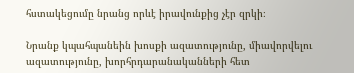հստակեցումը նրանց որևէ իրավունքից չէր զրկի։

Նրանք կպահպանեին խոսքի ազատությունը, միավորվելու ազատությունը, խորհրդարանականների հետ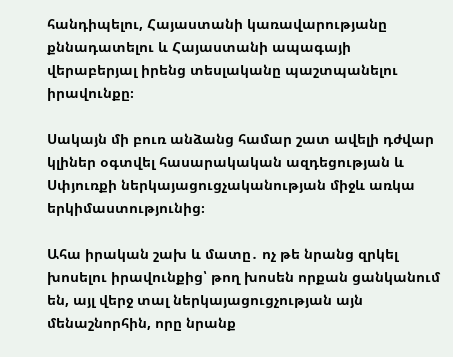հանդիպելու, Հայաստանի կառավարությանը քննադատելու և Հայաստանի ապագայի վերաբերյալ իրենց տեսլականը պաշտպանելու իրավունքը։

Սակայն մի բուռ անձանց համար շատ ավելի դժվար կլիներ օգտվել հասարակական ազդեցության և Սփյուռքի ներկայացուցչականության միջև առկա երկիմաստությունից։

Ահա իրական շախ և մատը․ ոչ թե նրանց զրկել խոսելու իրավունքից՝ թող խոսեն որքան ցանկանում են, այլ վերջ տալ ներկայացուցչության այն մենաշնորհին, որը նրանք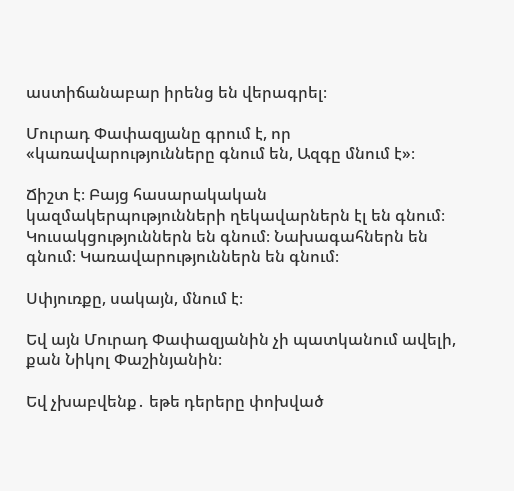աստիճանաբար իրենց են վերագրել։

Մուրադ Փափազյանը գրում է, որ «կառավարությունները գնում են, Ազգը մնում է»։

Ճիշտ է։ Բայց հասարակական կազմակերպությունների ղեկավարներն էլ են գնում։ Կուսակցություններն են գնում։ Նախագահներն են գնում։ Կառավարություններն են գնում։

Սփյուռքը, սակայն, մնում է։

Եվ այն Մուրադ Փափազյանին չի պատկանում ավելի, քան Նիկոլ Փաշինյանին։

Եվ չխաբվենք․ եթե դերերը փոխված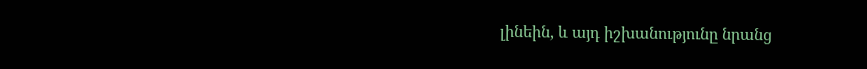լինեին, և այդ իշխանությունը նրանց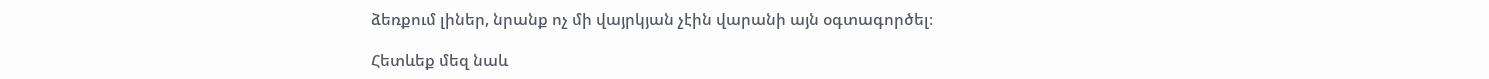ձեռքում լիներ, նրանք ոչ մի վայրկյան չէին վարանի այն օգտագործել։

Հետևեք մեզ նաև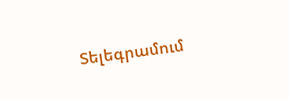Տելեգրամում